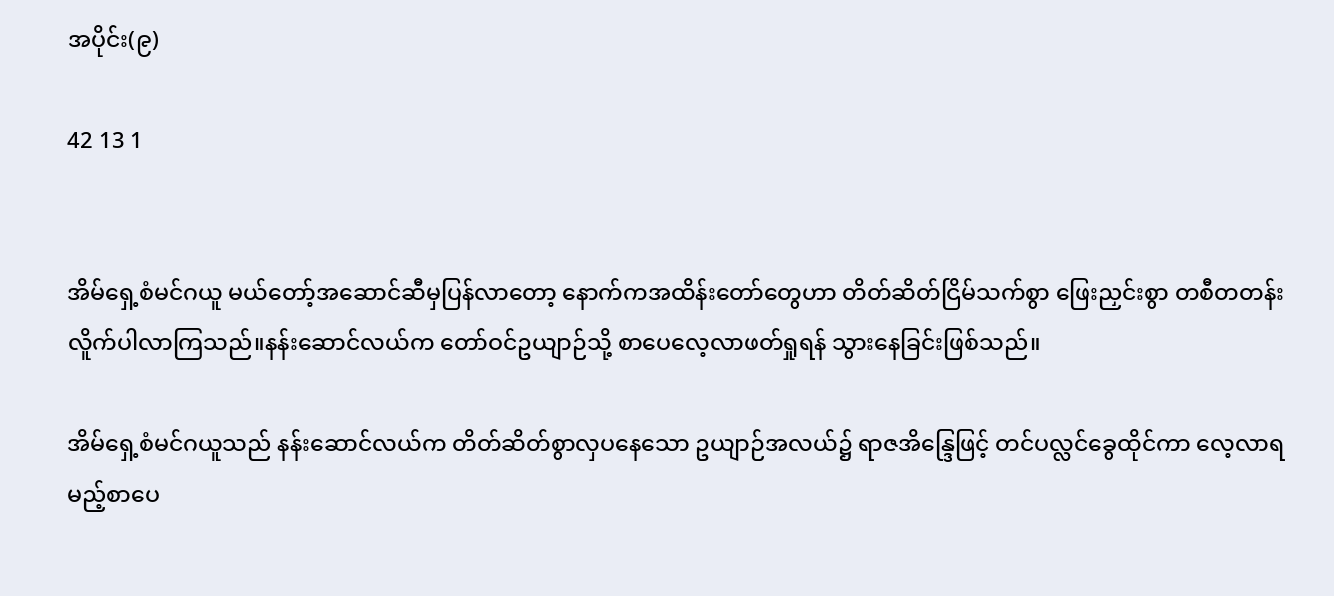အပိုင်း(၉)

42 13 1


အိမ်ရှေ့စံမင်ဂယူ မယ်တော့်အဆောင်ဆီမှပြန်လာတော့ နောက်ကအထိန်းတော်တွေဟာ တိတ်ဆိတ်ငြိမ်သက်စွာ ဖြေးညှင်းစွာ တစီတတန်းလိူက်ပါလာကြသည်။နန်းဆောင်လယ်က တော်ဝင်ဥယျာဉ်သို့ စာပေလေ့လာဖတ်ရှုရန် သွားနေခြင်းဖြစ်သည်။

အိမ်ရှေ့စံမင်ဂယူသည် နန်းဆောင်လယ်က တိတ်ဆိတ်စွာလှပနေသော ဥယျာဉ်အလယ်၌ ရာဇအိန္ဒြေဖြင့် တင်ပလ္လင်ခွေထိုင်ကာ လေ့လာရမည့်စာပေ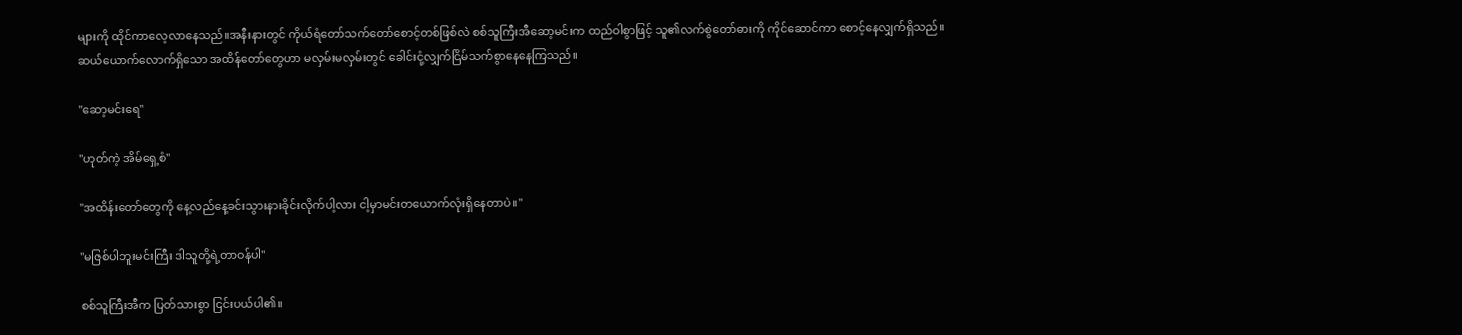များကို ထိုင်ကာလေ့လာနေသည်။အနီးနားတွင် ကိုယ်ရံတော်သက်တော်စောင့်တစ်ဖြစ်လဲ စစ်သူကြီးအီဆော့မင်းက ထည်ဝါစွာဖြင့် သူ၏လက်စွဲတော်ဓားကို ကိုင်ဆောင်ကာ စောင့်နေလျှက်ရှိသည်။ဆယ်ယောက်လောက်ရှိသော အထိန်တော်တွေဟာ မလှမ်းမလှမ်းတွင် ခေါင်းငုံ့လျှက်ငြိမ်သက်စွာနေနေကြသည်။

"ဆော့မင်းရေ"

"ဟုတ်ကဲ့ အိမ်ရှေ့စံ"

"အထိန်းတော်တွေကို နေ့လည်နေ့ခင်းသွားနားခိုင်းလိုက်ပါ့လား ငါ့မှာမင်းတယောက်လုံးရှိနေတာပဲ။"

"မဇြစ်ပါဘူးမင်းကြီး ဒါသူတို့ရဲ့တာဝန်ပါ"

စစ်သူကြီးအီက ပြတ်သားစွာ ငြင်းပယ်ပါ၏။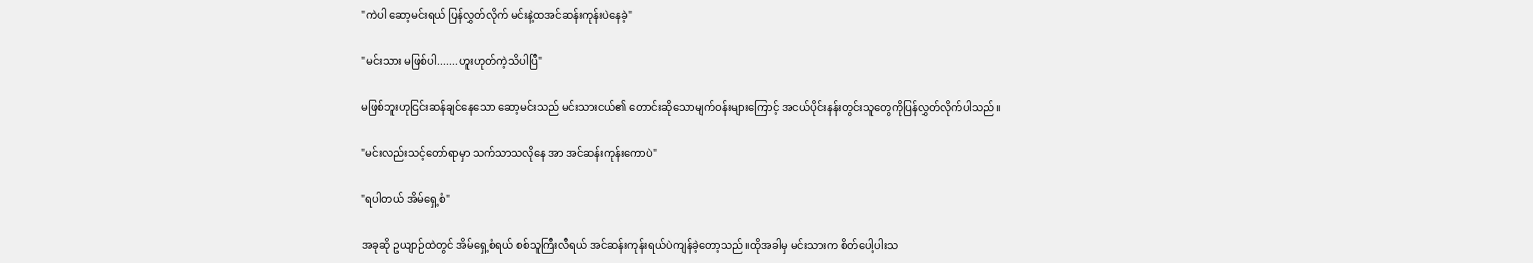"ကဲပါ ဆော့မင်းရယ် ပြန်လွှတ်လိုက် မင်းနဲ့ထအင်ဆန်းကုန်းပဲနေခဲ့"

"မင်းသား မဖြစ်ပါ.......ဟူးဟုတ်ကဲ့သိပါပြီ"

မဖြစ်ဘူးဟုငြင်းဆန်ချင်နေသော ဆော့မင်းသည် မင်းသားငယ်၏ တောင်းဆိုသောမျက်ဝန်းများကြောင့် အငယ်ပိုင်းနန်းတွင်းသူတွေကိုပြန်လွှတ်လိုက်ပါသည်။

"မင်းလည်းသင့်တော်ရာမှာ သက်သာသလိုနေ အာ အင်ဆန်းကုန်းကောပဲ"

"ရပါတယ် အိမ်ရှေ့စံ"

အခုဆို ဥယျာဉ်ထဲတွင် အိမ်ရှေ့စံရယ် စစ်သူကြီးလီရယ် အင်ဆန်းကုန်းရယ်ပဲကျန်ခဲ့တော့သည်။ထိုအခါမှ မင်းသားက စိတ်ပေါ့ပါးသ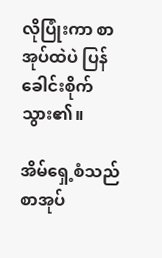လိုပြုံးကာ စာအုပ်ထဲပဲ ပြန်ခေါင်းစိုက်သွား၏။

အိမ်ရှေ့စံသည် စာအုပ်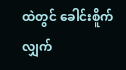ထဲတွင် ခေါင်းစိူက်လျှက်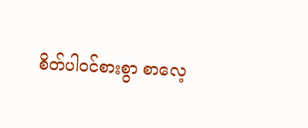စိတ်ပါဝင်စားစွာ စာလေ့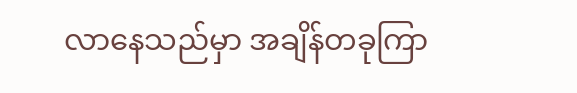လာနေသည်မှာ အချိန်တခုကြာ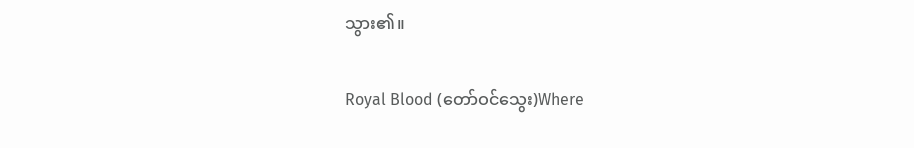သွား၏။

Royal Blood (တော်ဝင်သွေး)Where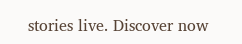stories live. Discover now